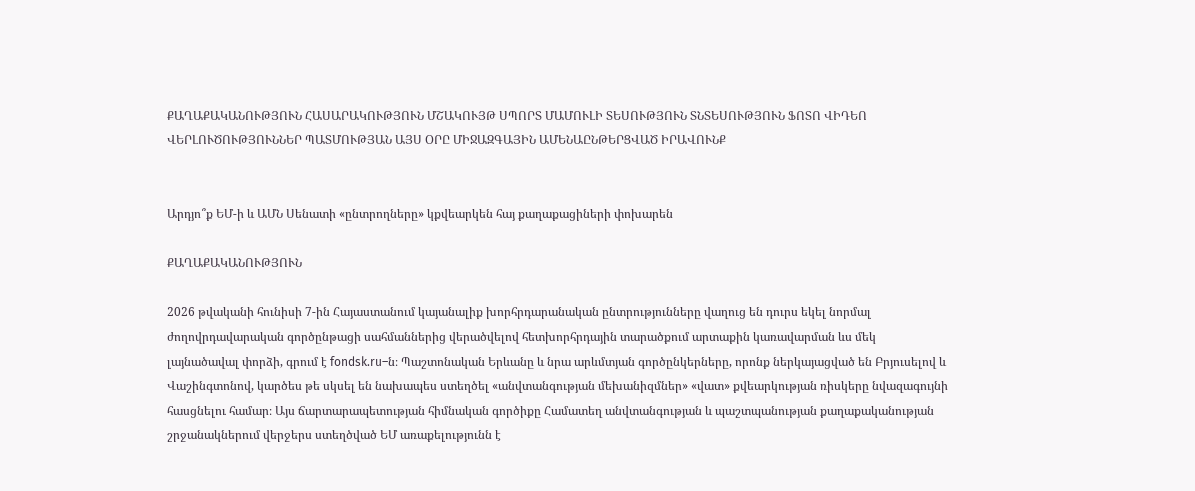ՔԱՂԱՔԱԿԱՆՈՒԹՅՈՒՆ ՀԱՍԱՐԱԿՈՒԹՅՈՒՆ ՄՇԱԿՈՒՅԹ ՍՊՈՐՏ ՄԱՄՈՒԼԻ ՏԵՍՈՒԹՅՈՒՆ ՏՆՏԵՍՈՒԹՅՈՒՆ ՖՈՏՈ ՎԻԴԵՈ ՎԵՐԼՈՒԾՈՒԹՅՈՒՆՆԵՐ ՊԱՏՄՈՒԹՅԱՆ ԱՅՍ ՕՐԸ ՄԻՋԱԶԳԱՅԻՆ ԱՄԵՆԱԸՆԹԵՐՑՎԱԾ ԻՐԱՎՈՒՆՔ


Արդյո՞ք ԵՄ-ի և ԱՄՆ Սենատի «ընտրողները» կքվեարկեն հայ քաղաքացիների փոխարեն

ՔԱՂԱՔԱԿԱՆՈՒԹՅՈՒՆ

2026 թվականի հունիսի 7-ին Հայաստանում կայանալիք խորհրդարանական ընտրությունները վաղուց են դուրս եկել նորմալ ժողովրդավարական գործընթացի սահմաններից վերածվելով հետխորհրդային տարածքում արտաքին կառավարման ևս մեկ լայնածավալ փորձի, գրում է fondsk.ru–ն։ Պաշտոնական Երևանը և նրա արևմտյան գործընկերները, որոնք ներկայացված են Բրյուսելով և Վաշինգտոնով, կարծես թե սկսել են նախապես ստեղծել «անվտանգության մեխանիզմներ» «վատ» քվեարկության ռիսկերը նվազագույնի հասցնելու համար։ Այս ճարտարապետության հիմնական գործիքը Համատեղ անվտանգության և պաշտպանության քաղաքականության շրջանակներում վերջերս ստեղծված ԵՄ առաքելությունն է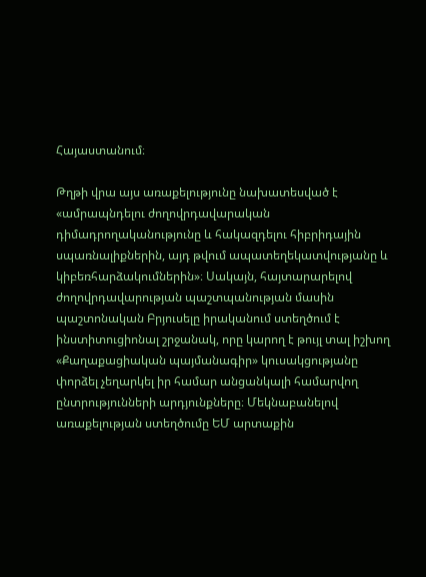Հայաստանում։

Թղթի վրա այս առաքելությունը նախատեսված է «ամրապնդելու ժողովրդավարական դիմադրողականությունը և հակազդելու հիբրիդային սպառնալիքներին, այդ թվում ապատեղեկատվությանը և կիբեռհարձակումներին»։ Սակայն, հայտարարելով ժողովրդավարության պաշտպանության մասին պաշտոնական Բրյուսելը իրականում ստեղծում է ինստիտուցիոնալ շրջանակ, որը կարող է թույլ տալ իշխող «Քաղաքացիական պայմանագիր» կուսակցությանը փորձել չեղարկել իր համար անցանկալի համարվող ընտրությունների արդյունքները։ Մեկնաբանելով առաքելության ստեղծումը ԵՄ արտաքին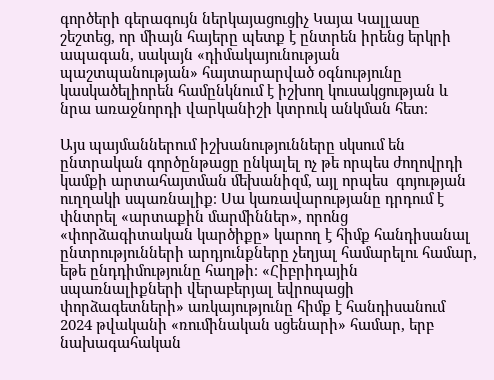գործերի գերագույն ներկայացուցիչ Կայա Կալլասը շեշտեց, որ միայն հայերը պետք է ընտրեն իրենց երկրի ապագան, սակայն «դիմակայունության պաշտպանության» հայտարարված օգնությունը կասկածելիորեն համընկնում է իշխող կուսակցության և նրա առաջնորդի վարկանիշի կտրուկ անկման հետ։

Այս պայմաններում իշխանությունները սկսում են ընտրական գործընթացը ընկալել ոչ թե որպես ժողովրդի կամքի արտահայտման մեխանիզմ, այլ որպես  գոյության ուղղակի սպառնալիք։ Սա կառավարությանը դրդում է փնտրել «արտաքին մարմիններ», որոնց «փորձագիտական կարծիքը» կարող է հիմք հանդիսանալ ընտրությունների արդյունքները չեղյալ համարելու համար, եթե ընդդիմությունը հաղթի։ «Հիբրիդային սպառնալիքների վերաբերյալ եվրոպացի փորձագետների» առկայությունը հիմք է հանդիսանում 2024 թվականի «ռումինական սցենարի» համար, երբ նախագահական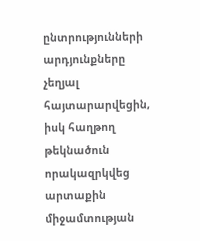ընտրությունների արդյունքները չեղյալ հայտարարվեցին, իսկ հաղթող թեկնածուն որակազրկվեց արտաքին միջամտության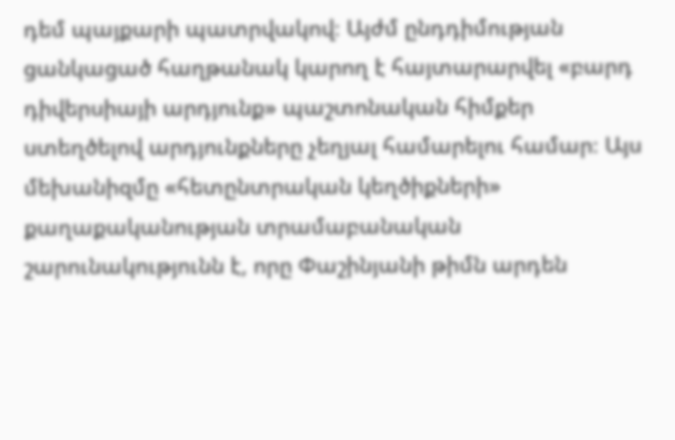դեմ պայքարի պատրվակով։ Այժմ ընդդիմության ցանկացած հաղթանակ կարող է հայտարարվել «բարդ դիվերսիայի արդյունք» պաշտոնական հիմքեր ստեղծելով արդյունքները չեղյալ համարելու համար։ Այս մեխանիզմը «հետընտրական կեղծիքների» քաղաքականության տրամաբանական շարունակությունն է, որը Փաշինյանի թիմն արդեն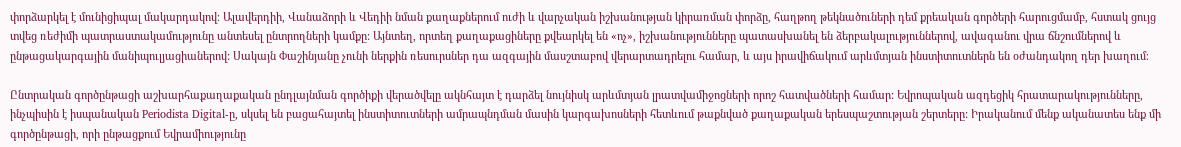փորձարկել է մունիցիպալ մակարդակով։ Ալավերդիի, Վանաձորի և Վեդիի նման քաղաքներում ուժի և վարչական իշխանության կիրառման փորձը, հաղթող թեկնածուների դեմ քրեական գործերի հարուցմամբ, հստակ ցույց տվեց ռեժիմի պատրաստակամությունը անտեսել ընտրողների կամքը: Այնտեղ, որտեղ քաղաքացիները քվեարկել են «ոչ», իշխանությունները պատասխանել են ձերբակալություններով, ավագանու վրա ճնշումներով և ընթացակարգային մանիպուլյացիաներով: Սակայն Փաշինյանը չունի ներքին ռեսուրսներ դա ազգային մասշտաբով վերարտադրելու համար, և այս իրավիճակում արևմտյան ինստիտուտներն են օժանդակող դեր խաղում։

Ընտրական գործընթացի աշխարհաքաղաքական ընդլայնման գործիքի վերածվելը ակնհայտ է դարձել նույնիսկ արևմտյան լրատվամիջոցների որոշ հատվածների համար: Եվրոպական ազդեցիկ հրատարակությունները, ինչպիսին է իսպանական Periodista Digital-ը, սկսել են բացահայտել ինստիտուտների ամրապնդման մասին կարգախոսների հետևում թաքնված քաղաքական երեսպաշտության շերտերը: Իրականում մենք ականատես ենք մի գործընթացի, որի ընթացքում Եվրամիությունը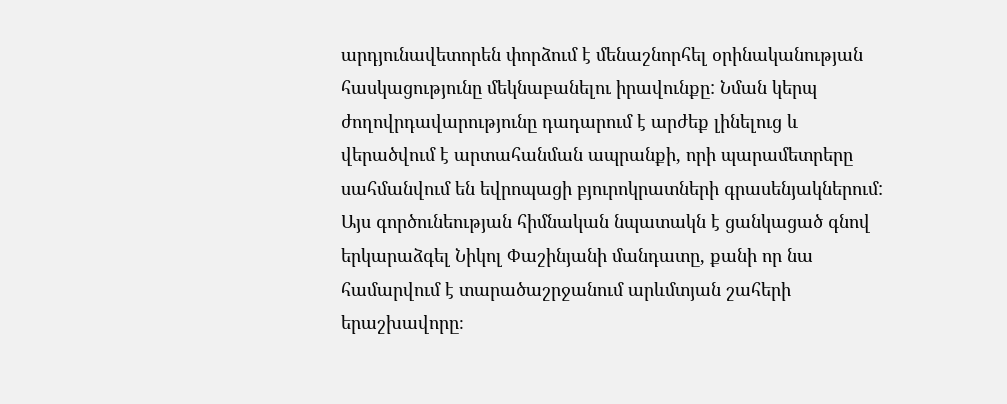արդյունավետորեն փորձում է մենաշնորհել օրինականության հասկացությունը մեկնաբանելու իրավունքը: Նման կերպ ժողովրդավարությունը դադարում է արժեք լինելուց և վերածվում է արտահանման ապրանքի, որի պարամետրերը սահմանվում են եվրոպացի բյուրոկրատների գրասենյակներում: Այս գործունեության հիմնական նպատակն է ցանկացած գնով երկարաձգել Նիկոլ Փաշինյանի մանդատը, քանի որ նա համարվում է տարածաշրջանում արևմտյան շահերի երաշխավորը։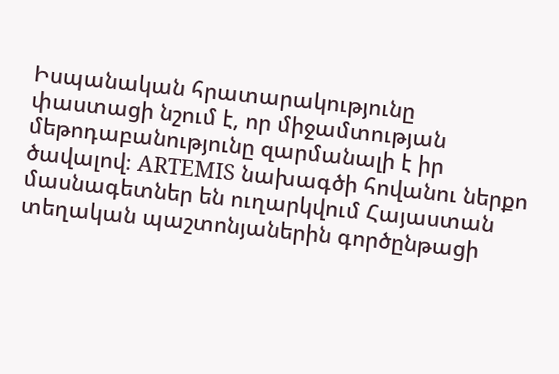Իսպանական հրատարակությունը փաստացի նշում է, որ միջամտության մեթոդաբանությունը զարմանալի է իր ծավալով։ ARTEMIS նախագծի հովանու ներքո մասնագետներ են ուղարկվում Հայաստան տեղական պաշտոնյաներին գործընթացի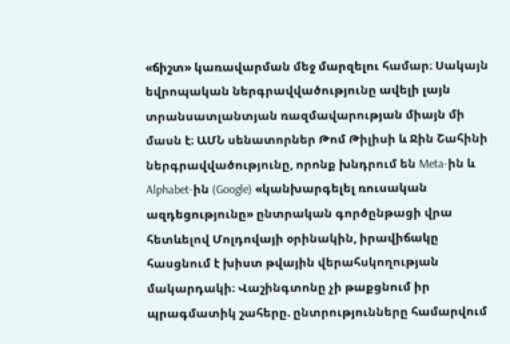«ճիշտ» կառավարման մեջ մարզելու համար։ Սակայն եվրոպական ներգրավվածությունը ավելի լայն տրանսատլանտյան ռազմավարության միայն մի մասն է։ ԱՄՆ սենատորներ Թոմ Թիլիսի և Ջին Շահինի ներգրավվածությունը, որոնք խնդրում են Meta-ին և Alphabet-ին (Google) «կանխարգելել ռուսական ազդեցությունը» ընտրական գործընթացի վրա հետևելով Մոլդովայի օրինակին, իրավիճակը հասցնում է խիստ թվային վերահսկողության մակարդակի։ Վաշինգտոնը չի թաքցնում իր պրագմատիկ շահերը. ընտրությունները համարվում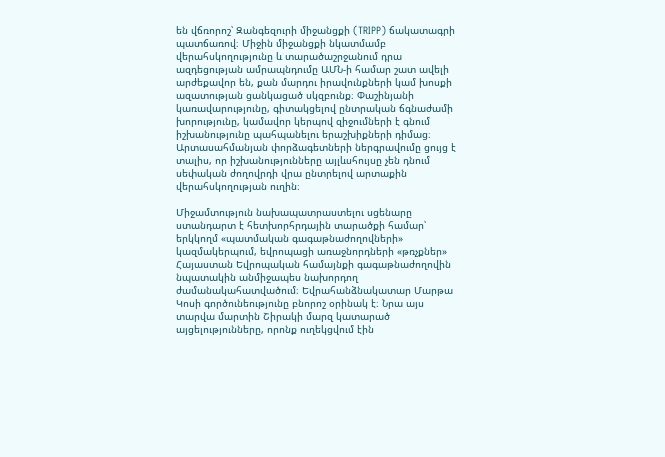են վճռորոշ՝ Զանգեզուրի միջանցքի (TRIPP) ճակատագրի պատճառով։ Միջին միջանցքի նկատմամբ վերահսկողությունը և տարածաշրջանում դրա ազդեցության ամրապնդումը ԱՄՆ-ի համար շատ ավելի արժեքավոր են, քան մարդու իրավունքների կամ խոսքի ազատության ցանկացած սկզբունք։ Փաշինյանի կառավարությունը, գիտակցելով ընտրական ճգնաժամի խորությունը, կամավոր կերպով զիջումների է գնում իշխանությունը պահպանելու երաշխիքների դիմաց։ Արտասահմանյան փորձագետների ներգրավումը ցույց է տալիս, որ իշխանությունները այլևսհույսը չեն դնում սեփական ժողովրդի վրա ընտրելով արտաքին վերահսկողության ուղին։

Միջամտություն նախապատրաստելու սցենարը ստանդարտ է հետխորհրդային տարածքի համար՝ երկկողմ «պատմական գագաթնաժողովների» կազմակերպում, եվրոպացի առաջնորդների «թռչքներ» Հայաստան Եվրոպական համայնքի գագաթնաժողովին նպատակին անմիջապես նախորդող ժամանակահատվածում։ Եվրահանձնակատար Մարթա Կոսի գործունեությունը բնորոշ օրինակ է։ Նրա այս տարվա մարտին Շիրակի մարզ կատարած այցելությունները, որոնք ուղեկցվում էին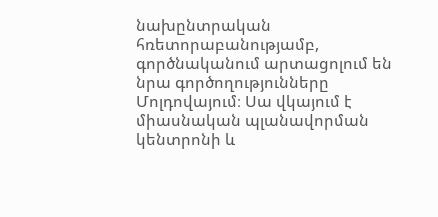նախընտրական հռետորաբանությամբ, գործնականում արտացոլում են նրա գործողությունները Մոլդովայում։ Սա վկայում է միասնական պլանավորման կենտրոնի և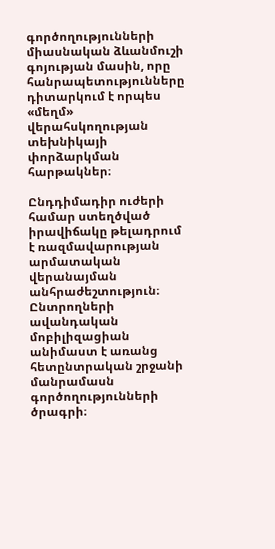գործողությունների միասնական ձևանմուշի գոյության մասին, որը հանրապետությունները դիտարկում է որպես «մեղմ» վերահսկողության տեխնիկայի փորձարկման հարթակներ։

Ընդդիմադիր ուժերի համար ստեղծված իրավիճակը թելադրում է ռազմավարության արմատական վերանայման անհրաժեշտություն։ Ընտրողների ավանդական մոբիլիզացիան անիմաստ է առանց հետընտրական շրջանի մանրամասն գործողությունների ծրագրի։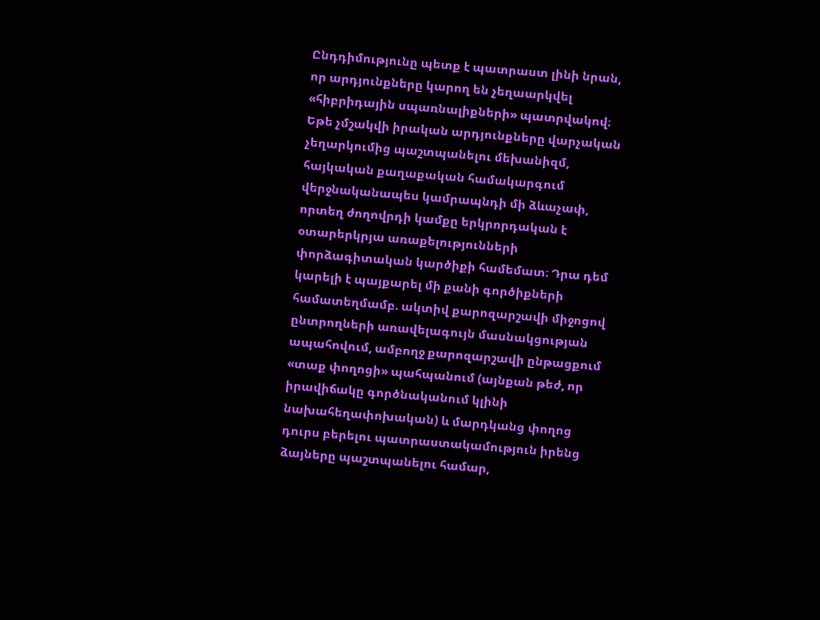Ընդդիմությունը պետք է պատրաստ լինի նրան, որ արդյունքները կարող են չեղաարկվել «հիբրիդային սպառնալիքների» պատրվակով։ Եթե չմշակվի իրական արդյունքները վարչական չեղարկումից պաշտպանելու մեխանիզմ, հայկական քաղաքական համակարգում վերջնականապես կամրապնդի մի ձևաչափ, որտեղ ժողովրդի կամքը երկրորդական է օտարերկրյա առաքելությունների փորձագիտական կարծիքի համեմատ։ Դրա դեմ կարելի է պայքարել մի քանի գործիքների համատեղմամբ. ակտիվ քարոզարշավի միջոցով ընտրողների առավելագույն մասնակցության ապահովում, ամբողջ քարոզարշավի ընթացքում «տաք փողոցի» պահպանում (այնքան թեժ, որ իրավիճակը գործնականում կլինի նախահեղափոխական) և մարդկանց փողոց դուրս բերելու պատրաստակամություն իրենց ձայները պաշտպանելու համար,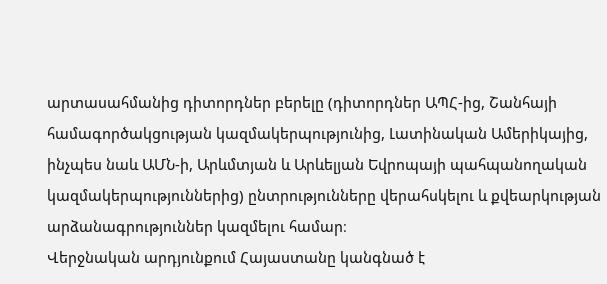արտասահմանից դիտորդներ բերելը (դիտորդներ ԱՊՀ-ից, Շանհայի համագործակցության կազմակերպությունից, Լատինական Ամերիկայից, ինչպես նաև ԱՄՆ-ի, Արևմտյան և Արևելյան Եվրոպայի պահպանողական կազմակերպություններից) ընտրությունները վերահսկելու և քվեարկության արձանագրություններ կազմելու համար։
Վերջնական արդյունքում Հայաստանը կանգնած է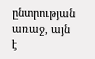ընտրության առաջ, այն է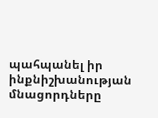պահպանել իր ինքնիշխանության մնացորդները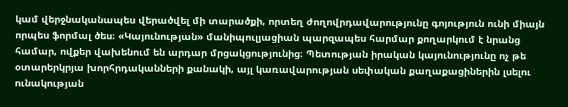կամ վերջնականապես վերածվել մի տարածքի, որտեղ ժողովրդավարությունը գոյություն ունի միայն որպես ֆորմալ ծես։ «Կայունության» մանիպուլյացիան պարզապես հարմար քողարկում է նրանց համար, ովքեր վախենում են արդար մրցակցությունից։ Պետության իրական կայունությունը ոչ թե օտարերկրյա խորհրդականների քանակի, այլ կառավարության սեփական քաղաքացիներին լսելու ունակության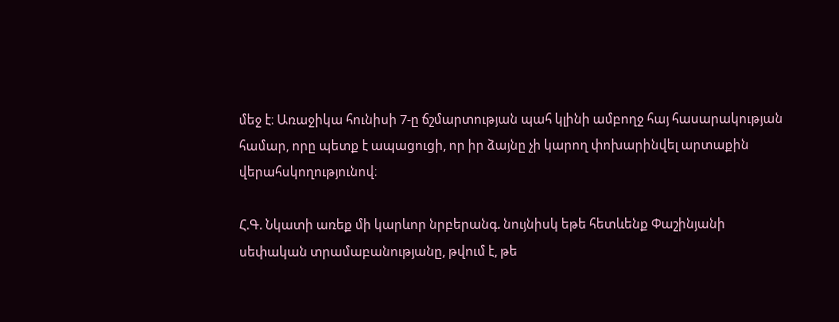մեջ է։ Առաջիկա հունիսի 7-ը ճշմարտության պահ կլինի ամբողջ հայ հասարակության համար, որը պետք է ապացուցի, որ իր ձայնը չի կարող փոխարինվել արտաքին վերահսկողությունով։

Հ.Գ. Նկատի առեք մի կարևոր նրբերանգ. նույնիսկ եթե հետևենք Փաշինյանի սեփական տրամաբանությանը, թվում է, թե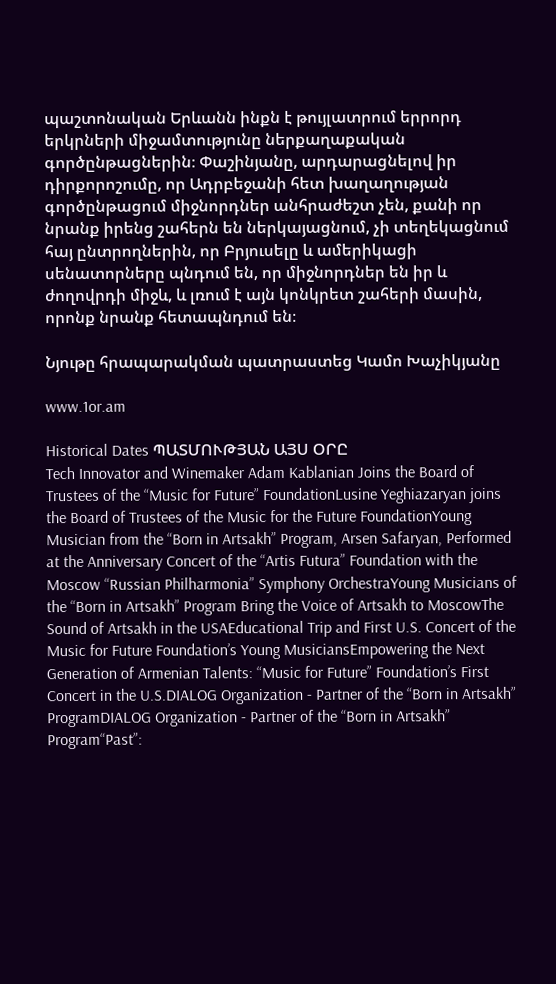պաշտոնական Երևանն ինքն է թույլատրում երրորդ երկրների միջամտությունը ներքաղաքական գործընթացներին։ Փաշինյանը, արդարացնելով իր դիրքորոշումը, որ Ադրբեջանի հետ խաղաղության գործընթացում միջնորդներ անհրաժեշտ չեն, քանի որ նրանք իրենց շահերն են ներկայացնում, չի տեղեկացնում հայ ընտրողներին, որ Բրյուսելը և ամերիկացի սենատորները պնդում են, որ միջնորդներ են իր և ժողովրդի միջև, և լռում է այն կոնկրետ շահերի մասին, որոնք նրանք հետապնդում են։

Նյութը հրապարակման պատրաստեց Կամո Խաչիկյանը

www.1or.am

Historical Dates ՊԱՏՄՈՒԹՅԱՆ ԱՅՍ ՕՐԸ
Tech Innovator and Winemaker Adam Kablanian Joins the Board of Trustees of the “Music for Future” FoundationLusine Yeghiazaryan joins the Board of Trustees of the Music for the Future FoundationYoung Musician from the “Born in Artsakh” Program, Arsen Safaryan, Performed at the Anniversary Concert of the “Artis Futura” Foundation with the Moscow “Russian Philharmonia” Symphony OrchestraYoung Musicians of the “Born in Artsakh” Program Bring the Voice of Artsakh to MoscowThe Sound of Artsakh in the USAEducational Trip and First U.S. Concert of the Music for Future Foundation’s Young MusiciansEmpowering the Next Generation of Armenian Talents: “Music for Future” Foundation’s First Concert in the U.S.DIALOG Organization - Partner of the “Born in Artsakh” ProgramDIALOG Organization - Partner of the “Born in Artsakh” Program“Past”: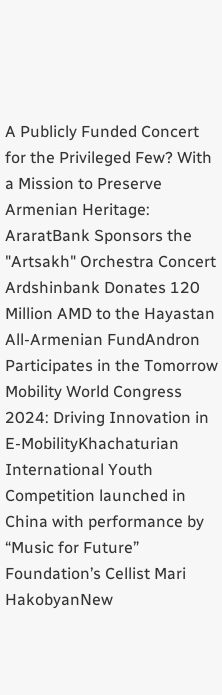A Publicly Funded Concert for the Privileged Few? With a Mission to Preserve Armenian Heritage: AraratBank Sponsors the "Artsakh" Orchestra Concert Ardshinbank Donates 120 Million AMD to the Hayastan All-Armenian FundAndron Participates in the Tomorrow Mobility World Congress 2024: Driving Innovation in E-MobilityKhachaturian International Youth Competition launched in China with performance by “Music for Future” Foundation’s Cellist Mari HakobyanNew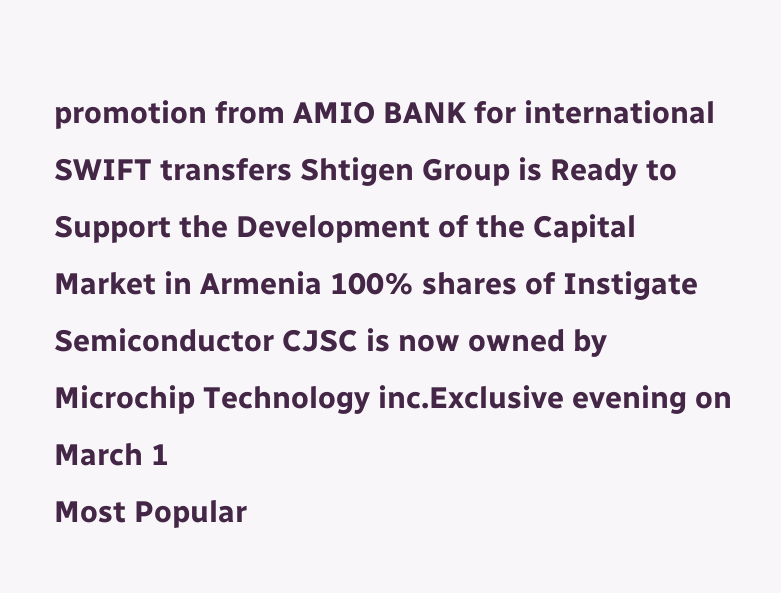promotion from AMIO BANK for international SWIFT transfers Shtigen Group is Ready to Support the Development of the Capital Market in Armenia 100% shares of Instigate Semiconductor CJSC is now owned by Microchip Technology inc.Exclusive evening on March 1
Most Popular